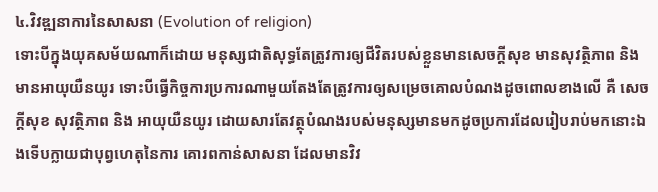៤.វិវឌ្ឍនាការនៃសាសនា (Evolution of religion)
ទោះបីក្នុងយុគសម័យណាក៏ដោយ មនុស្សជាតិសុទ្ធតែត្រូវការឲ្យជីវិតរបស់ខ្លួនមានសេចក្តីសុខ មានសុវត្ថិភាព និងមានអាយុយឺនយូរ ទោះបីធ្វើកិច្ចការប្រការណាមួយតែងតែត្រូវការឲ្យសម្រេចគោលបំណងដូចពោលខាងលើ គឺ សេចក្តីសុខ សុវត្ថិភាព និង អាយុយឺនយូរ ដោយសារតែវត្ថុបំណងរបស់មនុស្សមានមកដូចប្រការដែលរៀបរាប់មកនោះឯងទើបក្លាយជាបុព្វហេតុនៃការ គោរពកាន់សាសនា ដែលមានវិវ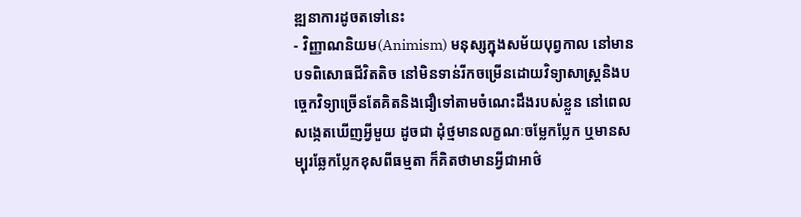ឌ្ឍនាការដូចតទៅនេះ
- វិញ្ញាណនិយម(Animism) មនុស្សក្នុងសម័យបុព្វកាល នៅមានបទពិសោធជីវិតតិច នៅមិនទាន់រីកចម្រើនដោយវិទ្យាសាស្រ្តនិងបច្ចេកវិទ្យាច្រើនតែគិតនិងជឿទៅតាមចំណេះដឹងរបស់ខ្លួន នៅពេលសង្កេតឃើញអ្វីមួយ ដូចជា ដុំថ្មមានលក្ខណៈចម្លែកប្លែក ឬមានសម្បុរឆ្លែកប្លែកខុសពីធម្មតា ក៏គិតថាមានអ្វីជាអាថ៌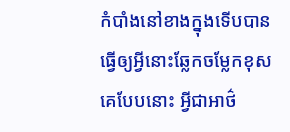កំបាំងនៅខាងក្នុងទើបបានធ្វើឲ្យអ្វីនោះឆ្លែកចម្លែកខុសគេបែបនោះ អ្វីជាអាថ៌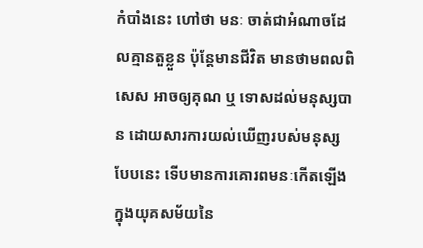កំបាំងនេះ ហៅថា មនៈ ចាត់ជាអំណាចដែលគ្មានតួខ្លួន ប៉ុន្តែមានជីវិត មានថាមពលពិសេស អាចឲ្យគុណ ឬ ទោសដល់មនុស្សបាន ដោយសារការយល់ឃើញរបស់មនុស្សបែបនេះ ទើបមានការគោរពមនៈកើតឡើង ក្នុងយុគសម័យនៃ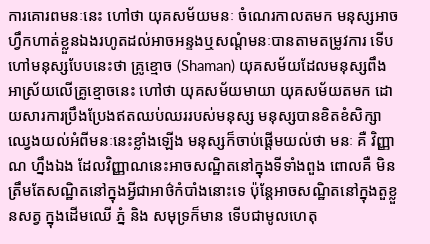ការគោរពមនៈនេះ ហៅថា យុគសម័យមនៈ ចំណេរកាលតមក មនុស្សអាចហ្វឹកហាត់ខ្លួនឯងរហូតដល់អាចអន្ទងឬសណ្តំមនៈបានតាមតម្រូវការ ទើបហៅមនុស្សបែបនេះថា គ្រូខ្មោច (Shaman) យុគសម័យដែលមនុស្សពឹងអាស្រ័យលើគ្រូខ្មោចនេះ ហៅថា យុគសម័យមាយា យុគសម័យតមក ដោយសារការប្រឹងប្រែងឥតឈប់ឈររបស់មនុស្ស មនុស្សបានខិតខំសិក្សាឈ្វេងយល់អំពីមនៈនេះខ្លាំងឡើង មនុស្សក៏ចាប់ផ្តើមយល់ថា មនៈ គឺ វិញ្ញាណ ហ្នឹងឯង ដែលវិញ្ញាណនេះអាចសណ្ឋិតនៅក្នុងទីទាំងពួង ពោលគឺ មិនត្រឹមតែសណ្ឋិតនៅក្នុងអ្វីជាអាថ៌កំបាំងនោះទេ ប៉ុន្តែអាចសណ្ឋិតនៅក្នុងតួខ្លួនសត្វ ក្នុងដើមឈើ ភ្នំ និង សមុទ្រក៏មាន ទើបជាមូលហេតុ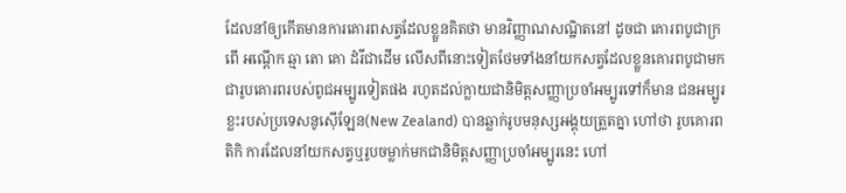ដែលនាំឲ្យកើតមានការគោរពសត្វដែលខ្លួនគិតថា មានវិញ្ញាណសណ្ឋិតនៅ ដូចជា គោរពបូជាក្រពើ អណ្តើក ឆ្មា តោ គោ ដំរីជាដើម លើសពីនោះទៀតថែមទាំងនាំយកសត្វដែលខ្លួនគោរពបូជាមកជារូបគោរពរបស់ពូជអម្បូរទៀតផង រហូតដល់ក្លាយជានិមិត្តសញ្ញាប្រចាំអម្បូរទៅក៏មាន ជនអម្បូរខ្លះរបស់ប្រទេសនូស៊ើឡែន(New Zealand) បានឆ្លាក់រូបមនុស្សអង្គុយត្រួតគ្នា ហៅថា រូបគោរពតិកិ ការដែលនាំយកសត្វឬរូបចម្លាក់មកជានិមិត្តសញ្ញាប្រចាំអម្បូរនេះ ហៅ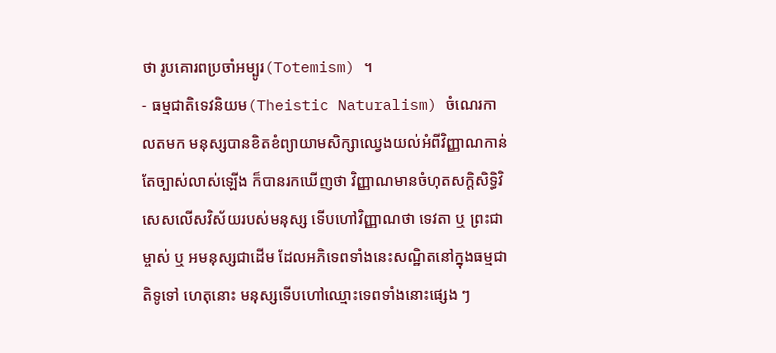ថា រូបគោរពប្រចាំអម្បូរ(Totemism) ។
- ធម្មជាតិទេវនិយម(Theistic Naturalism) ចំណេរកាលតមក មនុស្សបានខិតខំព្យាយាមសិក្សាឈ្វេងយល់អំពីវិញ្ញាណកាន់តែច្បាស់លាស់ឡើង ក៏បានរកឃើញថា វិញ្ញាណមានចំហុតសក្តិសិទ្ធិវិសេសលើសវិស័យរបស់មនុស្ស ទើបហៅវិញ្ញាណថា ទេវតា ឬ ព្រះជាម្ចាស់ ឬ អមនុស្សជាដើម ដែលអភិទេពទាំងនេះសណ្ឋិតនៅក្នុងធម្មជាតិទូទៅ ហេតុនោះ មនុស្សទើបហៅឈ្មោះទេពទាំងនោះផ្សេង ៗ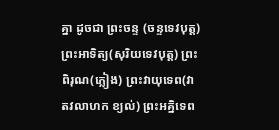គ្នា ដូចជា ព្រះចន្ទ (ចន្ទទេវបុត្ត)ព្រះអាទិត្យ(សុរិយទេវបុត្ត) ព្រះពិរុណ(ភ្លៀង) ព្រះវាយុទេព(វាតវលាហក ខ្យល់) ព្រះអគ្និទេព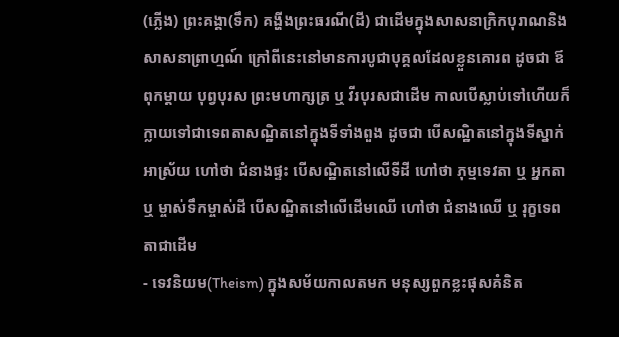(ភ្លើង) ព្រះគង្គា(ទឹក) គង្ហីងព្រះធរណី(ដី) ជាដើមក្នុងសាសនាក្រិកបុរាណនិងសាសនាព្រាហ្មណ៍ ក្រៅពីនេះនៅមានការបូជាបុគ្គលដែលខ្លួនគោរព ដូចជា ឪពុកម្តាយ បុព្វបុរស ព្រះមហាក្សត្រ ឬ វីរបុរសជាដើម កាលបើស្លាប់ទៅហើយក៏ក្លាយទៅជាទេពតាសណ្ឋិតនៅក្នុងទីទាំងពួង ដូចជា បើសណ្ឋិតនៅក្នុងទីស្នាក់អាស្រ័យ ហៅថា ជំនាងផ្ទះ បើសណ្ឋិតនៅលើទីដី ហៅថា ភុម្មទេវតា ឬ អ្នកតា ឬ ម្ចាស់ទឹកម្ចាស់ដី បើសណ្ឋិតនៅលើដើមឈើ ហៅថា ជំនាងឈើ ឬ រុក្ខទេពតាជាដើម
- ទេវនិយម(Theism) ក្នុងសម័យកាលតមក មនុស្សពួកខ្លះផុសគំនិត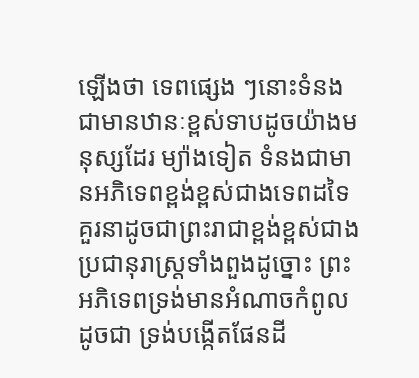ឡើងថា ទេពផ្សេង ៗនោះទំនងជាមានឋានៈខ្ពស់ទាបដូចយ៉ាងមនុស្សដែរ ម្យ៉ាងទៀត ទំនងជាមានអភិទេពខ្ពង់ខ្ពស់ជាងទេពដទៃគួរនាដូចជាព្រះរាជាខ្ពង់ខ្ពស់ជាងប្រជានុរាស្រ្តទាំងពួងដូច្នោះ ព្រះអភិទេពទ្រង់មានអំណាចកំពូល ដូចជា ទ្រង់បង្កើតផែនដី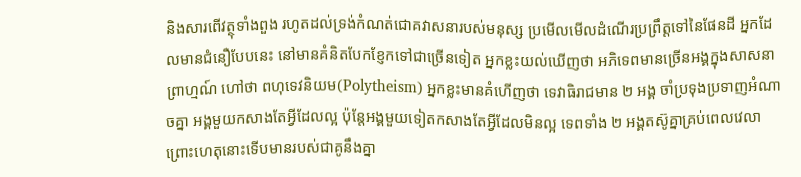និងសារពើវត្ថុទាំងពួង រហូតដល់ទ្រង់កំណត់ជោគវាសនារបស់មនុស្ស ប្រមើលមើលដំណើរប្រព្រឹត្តទៅនៃផែនដី អ្នកដែលមានជំនឿបែបនេះ នៅមានគំនិតបែកខ្ញែកទៅជាច្រើនទៀត អ្នកខ្លះយល់ឃើញថា អភិទេពមានច្រើនអង្គក្នុងសាសនាព្រាហ្មណ៍ ហៅថា ពហុទេវនិយម(Polytheism) អ្នកខ្លះមានគំហើញថា ទេវាធិរាជមាន ២ អង្គ ចាំប្រទុងប្រទាញអំណាចគ្នា អង្គមួយកសាងតែអ្វីដែលល្អ ប៉ុន្តែអង្គមួយទៀតកសាងតែអ្វីដែលមិនល្អ ទេពទាំង ២ អង្គតស៊ូគ្នាគ្រប់ពេលវេលា ព្រោះហេតុនោះទើបមានរបស់ជាគូនឹងគ្នា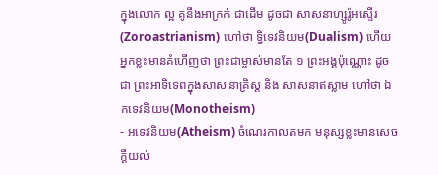ក្នុងលោក ល្អ គូនឹងអាក្រក់ ជាដើម ដូចជា សាសនាហ្សូរ៉ូអស្ទើរ(Zoroastrianism) ហៅថា ទ្វិទេវនិយម(Dualism) ហើយអ្នកខ្លះមានគំហើញថា ព្រះជាម្ចាស់មានតែ ១ ព្រះអង្គប៉ុណ្ណោះ ដូចជា ព្រះអាទិទេពក្នុងសាសនាគ្រិស្ត និង សាសនាឥស្លាម ហៅថា ឯកទេវនិយម(Monotheism)
- អទេវនិយម(Atheism) ចំណេរកាលតមក មនុស្សខ្លះមានសេចក្តីយល់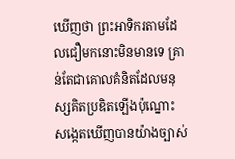ឃើញថា ព្រះអាទិករតាមដែលជឿមកនោះមិនមានទេ គ្រាន់តែជាគោលគំនិតដែលមនុស្សគិតប្រឌិតឡើងប៉ុណ្នោះ សង្កេតឃើញបានយ៉ាងច្បាស់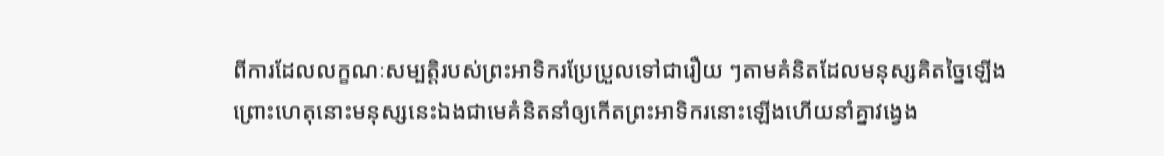ពីការដែលលក្ខណៈសម្បត្តិរបស់ព្រះអាទិករប្រែប្រួលទៅជារឿយ ៗតាមគំនិតដែលមនុស្សគិតច្នៃឡើង ព្រោះហេតុនោះមនុស្សនេះឯងជាមេគំនិតនាំឲ្យកើតព្រះអាទិករនោះឡើងហើយនាំគ្នាវង្វេង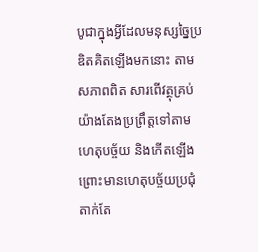បូជាក្នុងអ្វីដែលមនុស្សច្នៃប្រឌិតគិតឡើងមកនោះ តាមសភាពពិត សារពើវត្ថុគ្រប់យ៉ាងតែងប្រព្រឹត្តទៅតាមហេតុបច្ច័យ និងកើតឡើងព្រោះមានហេតុបច្ច័យប្រជុំតាក់តែ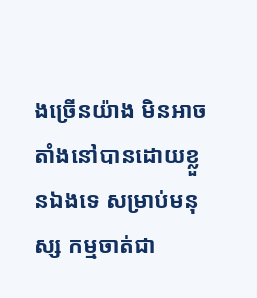ងច្រើនយ៉ាង មិនអាចតាំងនៅបានដោយខ្លួនឯងទេ សម្រាប់មនុស្ស កម្មចាត់ជា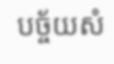បច្ច័យសំ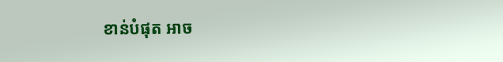ខាន់បំផុត អាច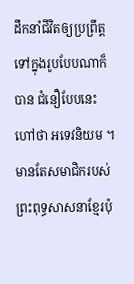ដឹកនាំជីវិតឲ្យប្រព្រឹត្តទៅក្នុងរូបបែបណាក៏បាន ជំនឿបែបនេះ ហៅថា អទេវនិយម ។
មានតែសមាជិករបស់ព្រះពុទ្ធសាសនាខ្មែរប៉ុ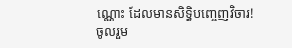ណ្ណោះ ដែលមានសិទ្ធិបញ្ចេញវិចារ!
ចូលរួម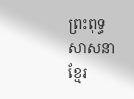ព្រះពុទ្ធសាសនាខ្មែរ